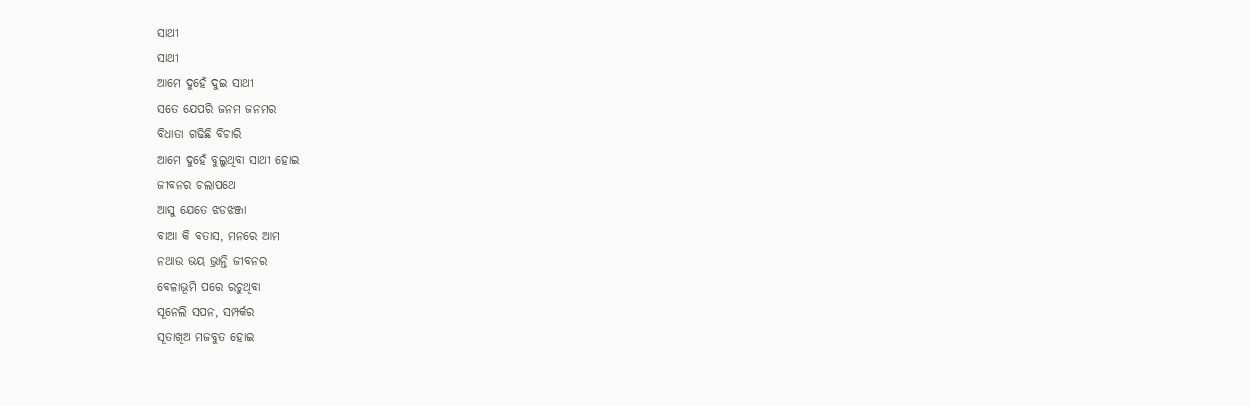ସାଥୀ
ସାଥୀ
ଆମେ ଦୁହେଁ ଦୁଇ ସାଥୀ
ସତେ ଯେପରି ଜନମ ଜନମର
ବିଧାତା ଗଢିଛି ବିଚାରି
ଆମେ ଦୁହେଁ ବୁଲୁଥିବା ସାଥୀ ହୋଇ
ଜୀବନର ଚଲାପଥେ
ଆସୁ ଯେତେ ଝଡଝଞ୍ଜା
ବାଆ କି ବତାସ, ମନରେ ଆମ
ନଥାଉ ଭୟ ଭ୍ରାନ୍ତି ଜୀବନର
ବେଳାଭୂମି ପରେ ରଚୁଥିବା
ସୂନେଲି ସପନ, ସମ୍ପର୍କର
ସୂତାଖିଅ ମଜବୁତ ହୋଇ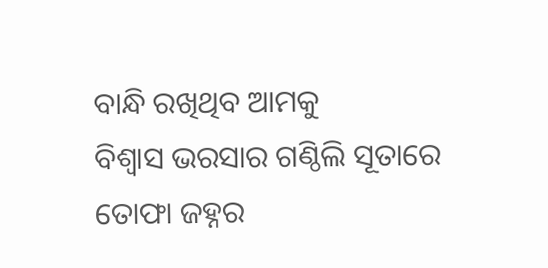ବାନ୍ଧି ରଖିଥିବ ଆମକୁ
ବିଶ୍ଵାସ ଭରସାର ଗଣ୍ଠିଲି ସୂତାରେ
ତୋଫା ଜହ୍ନର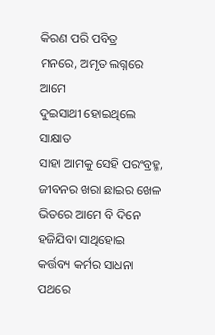କିରଣ ପରି ପବିତ୍ର
ମନରେ, ଅମୃତ ଲଗ୍ନରେ ଆମେ
ଦୁଇସାଥୀ ହୋଇଥିଲେ ସାକ୍ଷାତ
ସାହା ଆମକୁ ସେହି ପରଂବ୍ରହ୍ମ,
ଜୀବନର ଖରା ଛାଇର ଖେଳ
ଭିତରେ ଆମେ ବି ଦିନେ
ହଜିଯିବା ସାଥିହୋଇ
କର୍ତ୍ତବ୍ୟ କର୍ମର ସାଧନା ପଥରେ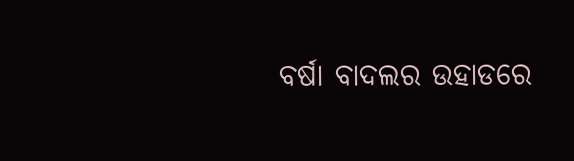ବର୍ଷା ବାଦଲର ଉହାଡରେ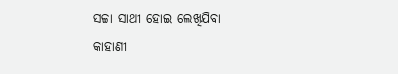ସଚ୍ଚା ସାଥୀ ହୋଇ ଲେଖିଯିବା
କାହାଣୀ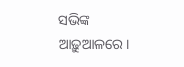ସଭିଙ୍କ ଆଢ଼ୁଆଳରେ।